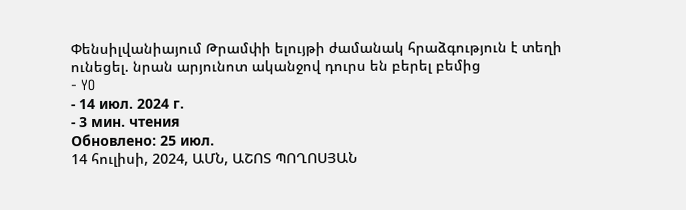Փենսիլվանիայում Թրամփի ելույթի ժամանակ հրաձգություն է տեղի ունեցել. նրան արյունոտ ականջով դուրս են բերել բեմից
- YO
- 14 июл. 2024 г.
- 3 мин. чтения
Обновлено: 25 июл.
14 հուլիսի, 2024, ԱՄՆ, ԱՇՈՏ ՊՈՂՈՍՅԱՆ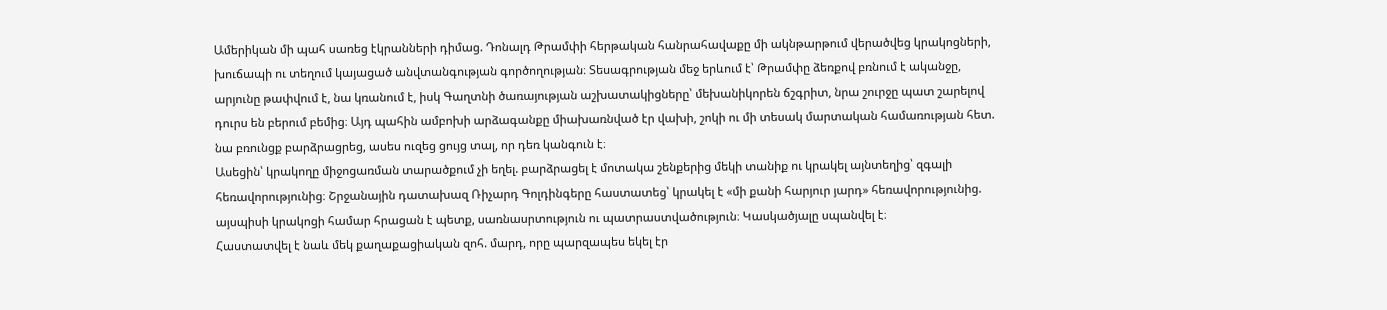Ամերիկան մի պահ սառեց էկրանների դիմաց. Դոնալդ Թրամփի հերթական հանրահավաքը մի ակնթարթում վերածվեց կրակոցների, խուճապի ու տեղում կայացած անվտանգության գործողության։ Տեսագրության մեջ երևում է՝ Թրամփը ձեռքով բռնում է ականջը, արյունը թափվում է, նա կռանում է, իսկ Գաղտնի ծառայության աշխատակիցները՝ մեխանիկորեն ճշգրիտ, նրա շուրջը պատ շարելով դուրս են բերում բեմից։ Այդ պահին ամբոխի արձագանքը միախառնված էր վախի, շոկի ու մի տեսակ մարտական համառության հետ. նա բռունցք բարձրացրեց, ասես ուզեց ցույց տալ, որ դեռ կանգուն է։
Ասեցին՝ կրակողը միջոցառման տարածքում չի եղել. բարձրացել է մոտակա շենքերից մեկի տանիք ու կրակել այնտեղից՝ զգալի հեռավորությունից։ Շրջանային դատախազ Ռիչարդ Գոլդինգերը հաստատեց՝ կրակել է «մի քանի հարյուր յարդ» հեռավորությունից. այսպիսի կրակոցի համար հրացան է պետք, սառնասրտություն ու պատրաստվածություն։ Կասկածյալը սպանվել է։
Հաստատվել է նաև մեկ քաղաքացիական զոհ. մարդ, որը պարզապես եկել էր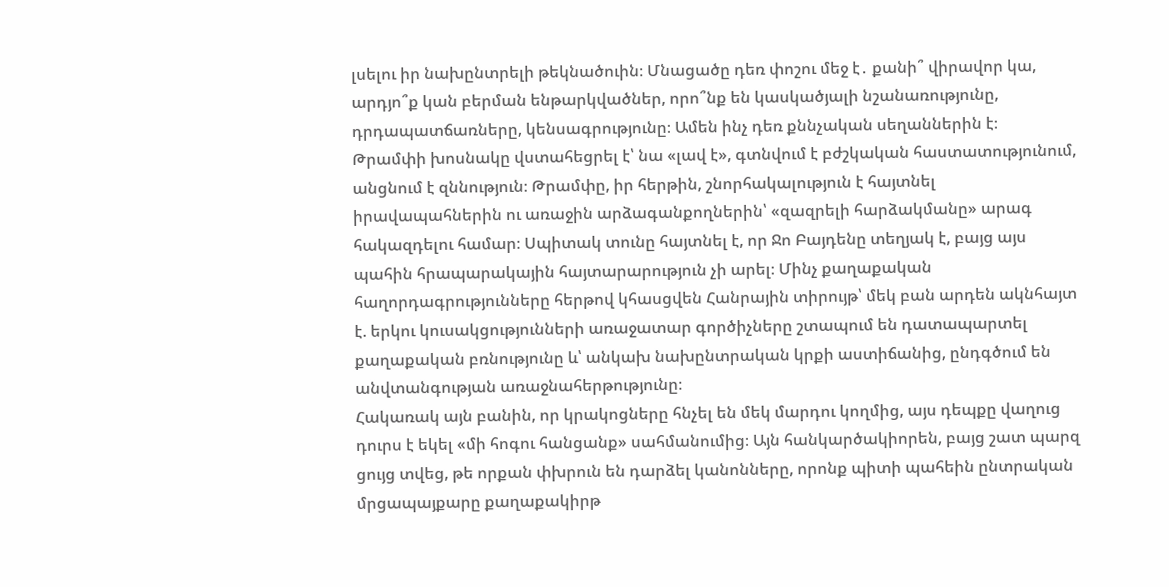լսելու իր նախընտրելի թեկնածուին։ Մնացածը դեռ փոշու մեջ է․ քանի՞ վիրավոր կա, արդյո՞ք կան բերման ենթարկվածներ, որո՞նք են կասկածյալի նշանառությունը, դրդապատճառները, կենսագրությունը։ Ամեն ինչ դեռ քննչական սեղաններին է։
Թրամփի խոսնակը վստահեցրել է՝ նա «լավ է», գտնվում է բժշկական հաստատությունում, անցնում է զննություն։ Թրամփը, իր հերթին, շնորհակալություն է հայտնել իրավապահներին ու առաջին արձագանքողներին՝ «զազրելի հարձակմանը» արագ հակազդելու համար։ Սպիտակ տունը հայտնել է, որ Ջո Բայդենը տեղյակ է, բայց այս պահին հրապարակային հայտարարություն չի արել։ Մինչ քաղաքական հաղորդագրությունները հերթով կհասցվեն Հանրային տիրույթ՝ մեկ բան արդեն ակնհայտ է. երկու կուսակցությունների առաջատար գործիչները շտապում են դատապարտել քաղաքական բռնությունը և՝ անկախ նախընտրական կրքի աստիճանից, ընդգծում են անվտանգության առաջնահերթությունը։
Հակառակ այն բանին, որ կրակոցները հնչել են մեկ մարդու կողմից, այս դեպքը վաղուց դուրս է եկել «մի հոգու հանցանք» սահմանումից։ Այն հանկարծակիորեն, բայց շատ պարզ ցույց տվեց, թե որքան փխրուն են դարձել կանոնները, որոնք պիտի պահեին ընտրական մրցապայքարը քաղաքակիրթ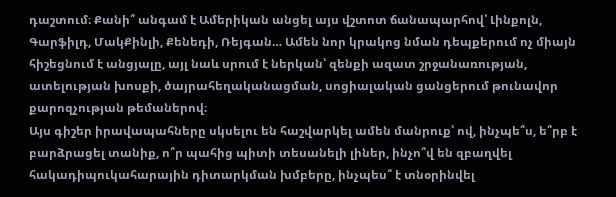դաշտում։ Քանի՞ անգամ է Ամերիկան անցել այս վշտոտ ճանապարհով՝ Լինքոլն, Գարֆիլդ, ՄակՔինլի, Քենեդի, Ռեյգան… Ամեն նոր կրակոց նման դեպքերում ոչ միայն հիշեցնում է անցյալը, այլ նաև սրում է ներկան՝ զենքի ազատ շրջանառության, ատելության խոսքի, ծայրահեղականացման, սոցիալական ցանցերում թունավոր քարոզչության թեմաներով։
Այս գիշեր իրավապահները սկսելու են հաշվարկել ամեն մանրուք՝ ով, ինչպե՞ս, ե՞րբ է բարձրացել տանիք, ո՞ր պահից պիտի տեսանելի լիներ, ինչո՞վ են զբաղվել հակադիպուկահարային դիտարկման խմբերը, ինչպես՞ է տնօրինվել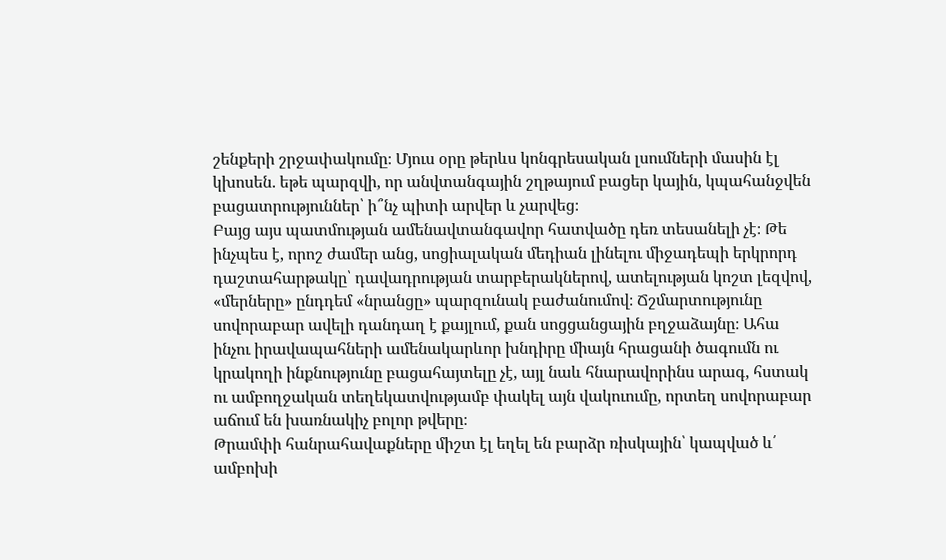շենքերի շրջափակումը։ Մյուս օրը թերևս կոնգրեսական լսումների մասին էլ կխոսեն․ եթե պարզվի, որ անվտանգային շղթայում բացեր կային, կպահանջվեն բացատրություններ՝ ի՞նչ պիտի արվեր և չարվեց։
Բայց այս պատմության ամենավտանգավոր հատվածը դեռ տեսանելի չէ։ Թե ինչպես է, որոշ ժամեր անց, սոցիալական մեդիան լինելու միջադեպի երկրորդ դաշտահարթակը՝ դավադրության տարբերակներով, ատելության կոշտ լեզվով, «մերները» ընդդեմ «նրանցը» պարզունակ բաժանումով։ Ճշմարտությունը սովորաբար ավելի դանդաղ է քայլում, քան սոցցանցային բղջաձայնը։ Ահա ինչու իրավապահների ամենակարևոր խնդիրը միայն հրացանի ծագումն ու կրակողի ինքնությունը բացահայտելը չէ, այլ նաև հնարավորինս արագ, հստակ ու ամբողջական տեղեկատվությամբ փակել այն վակուումը, որտեղ սովորաբար աճում են խառնակիչ բոլոր թվերը։
Թրամփի հանրահավաքները միշտ էլ եղել են բարձր ռիսկային՝ կապված և՛ ամբոխի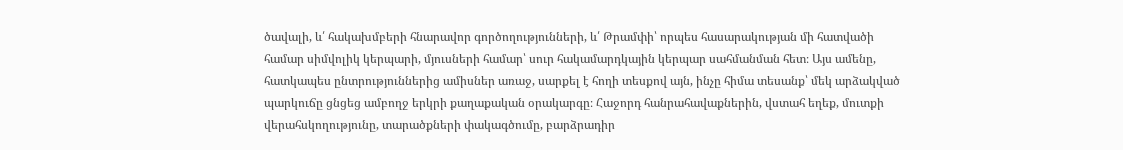ծավալի, և՛ հակախմբերի հնարավոր գործողությունների, և՛ Թրամփի՝ որպես հասարակության մի հատվածի համար սիմվոլիկ կերպարի, մյուսների համար՝ սուր հակամարդկային կերպար սահմանման հետ։ Այս ամենը, հատկապես ընտրություններից ամիսներ առաջ, սարքել է հողի տեսքով այն, ինչը հիմա տեսանք՝ մեկ արձակված պարկուճը ցնցեց ամբողջ երկրի քաղաքական օրակարգը։ Հաջորդ հանրահավաքներին, վստահ եղեք, մուտքի վերահսկողությունը, տարածքների փակագծումը, բարձրադիր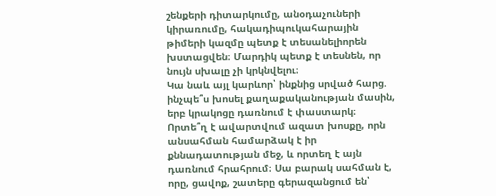շենքերի դիտարկումը, անօդաչուների կիրառումը, հակադիպուկահարային թիմերի կազմը պետք է տեսանելիորեն խստացվեն։ Մարդիկ պետք է տեսնեն, որ նույն սխալը չի կրկնվելու։
Կա նաև այլ կարևոր՝ ինքնից սրված հարց. ինչպե՞ս խոսել քաղաքականության մասին, երբ կրակոցը դառնում է փաստարկ։ Որտե՞ղ է ավարտվում ազատ խոսքը, որն անսահման համարձակ է իր քննադատության մեջ, և որտեղ է այն դառնում հրահրում։ Սա բարակ սահման է, որը, ցավոք, շատերը գերազանցում են՝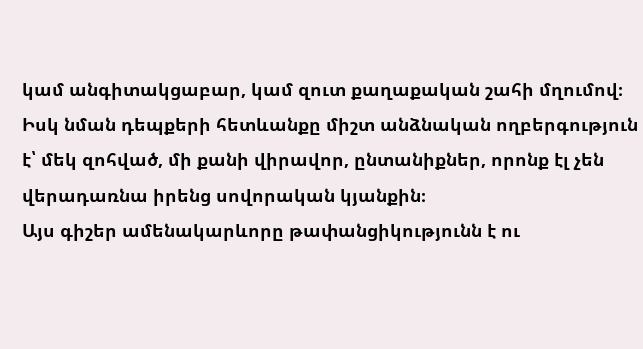կամ անգիտակցաբար, կամ զուտ քաղաքական շահի մղումով։ Իսկ նման դեպքերի հետևանքը միշտ անձնական ողբերգություն է՝ մեկ զոհված, մի քանի վիրավոր, ընտանիքներ, որոնք էլ չեն վերադառնա իրենց սովորական կյանքին։
Այս գիշեր ամենակարևորը թափանցիկությունն է ու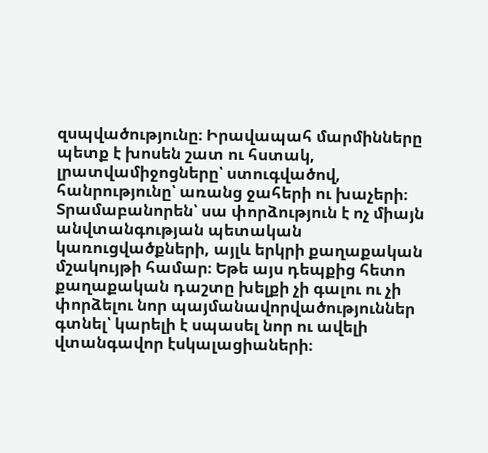զսպվածությունը։ Իրավապահ մարմինները պետք է խոսեն շատ ու հստակ, լրատվամիջոցները՝ ստուգվածով, հանրությունը՝ առանց ջահերի ու խաչերի։ Տրամաբանորեն՝ սա փորձություն է ոչ միայն անվտանգության պետական կառուցվածքների, այլև երկրի քաղաքական մշակույթի համար։ Եթե այս դեպքից հետո քաղաքական դաշտը խելքի չի գալու ու չի փորձելու նոր պայմանավորվածություններ գտնել՝ կարելի է սպասել նոր ու ավելի վտանգավոր էսկալացիաների։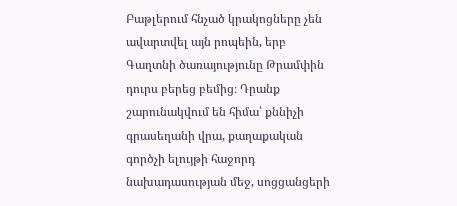Բաթլերում հնչած կրակոցները չեն ավարտվել այն րոպեին, երբ Գաղտնի ծառայությունը Թրամփին դուրս բերեց բեմից։ Դրանք շարունակվում են հիմա՝ քննիչի գրասեղանի վրա, քաղաքական գործչի ելույթի հաջորդ նախադասության մեջ, սոցցանցերի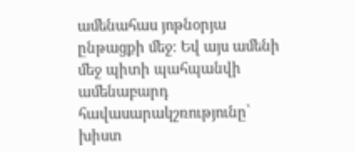ամենահաս յոթնօրյա ընթացքի մեջ։ Եվ այս ամենի մեջ պիտի պահպանվի ամենաբարդ հավասարակշռությունը՝ խիստ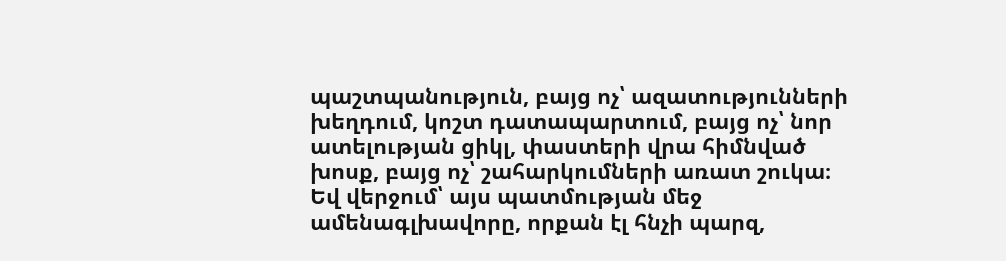պաշտպանություն, բայց ոչ՝ ազատությունների խեղդում, կոշտ դատապարտում, բայց ոչ՝ նոր ատելության ցիկլ, փաստերի վրա հիմնված խոսք, բայց ոչ՝ շահարկումների առատ շուկա։
Եվ վերջում՝ այս պատմության մեջ ամենագլխավորը, որքան էլ հնչի պարզ,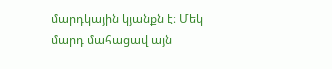մարդկային կյանքն է։ Մեկ մարդ մահացավ այն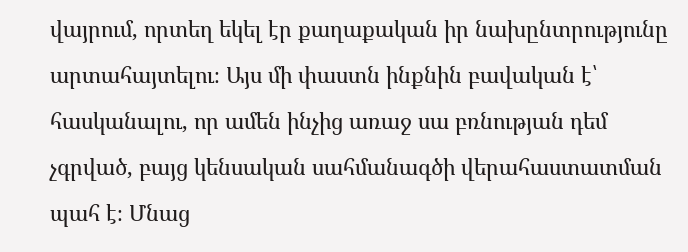վայրում, որտեղ եկել էր քաղաքական իր նախընտրությունը արտահայտելու։ Այս մի փաստն ինքնին բավական է՝ հասկանալու, որ ամեն ինչից առաջ սա բռնության դեմ չգրված, բայց կենսական սահմանագծի վերահաստատման պահ է։ Մնաց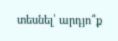տեսնել՝ արդյո՞ք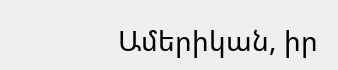Ամերիկան, իր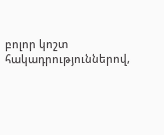բոլոր կոշտ հակադրություններով,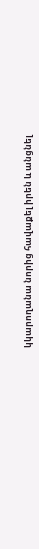կկարողանա նորից հավաքել իրեն և անցնել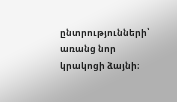ընտրությունների՝ առանց նոր կրակոցի ձայնի։